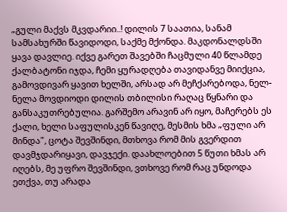„გული მაქვს მკვდარიი..! დილის 7 საათია, სანამ სამსახურში წავიდოდი, საქმე მქონდა. მაკდონალდსში ყავა დავლიე. იქვე გარეთ შავებში ჩაცმული 40 წლამდე ქალბატონი იჯდა, ჩემი ყურადღება თავიდანვე მიიქცია, გამოვდივარ ყავით ხელში, არსად არ მეჩქარებოდა, ნელ-ნელა მოვდიოდი დილის თბილისი რაღაც წყნარი და განსაკუთრებულია. გარშემო არავინ არ იყო, მაჩერებს ეს ქალი, ხელი საფულისკენ წავიღე, მესმის ხმა „ფული არ მინდა", ცოტა შევშინდი, მთხოვა რომ მის გვერდით დავმჯდარიყავი, დავჯექი. დაახლოებით 5 წუთი ხმას არ იღებს, მე უფრო შევშინდი, ვთხოვე რომ რაც უნდოდა ეთქვა, თუ არადა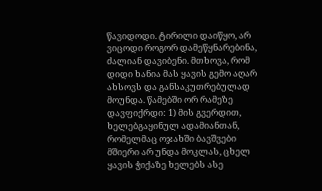წავიდოდი. ტირილი დაიწყო, არ ვიცოდი როგორ დამეწყნარებინა, ძალიან დავიბენი. მთხოვა, რომ დიდი ხანია მას ყავის გემო აღარ ახსოვს და განსაკუთრებულად მოუნდა. წამებში ორ რამეზე დავფიქრდი: 1) მის გვერდით, ხელებგაყინულ ადამიანთან, რომელმაც ოჯახში ბავშვები მშიერი არ უნდა მოკლას, ცხელ ყავის ჭიქაზე ხელებს ასე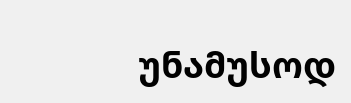უნამუსოდ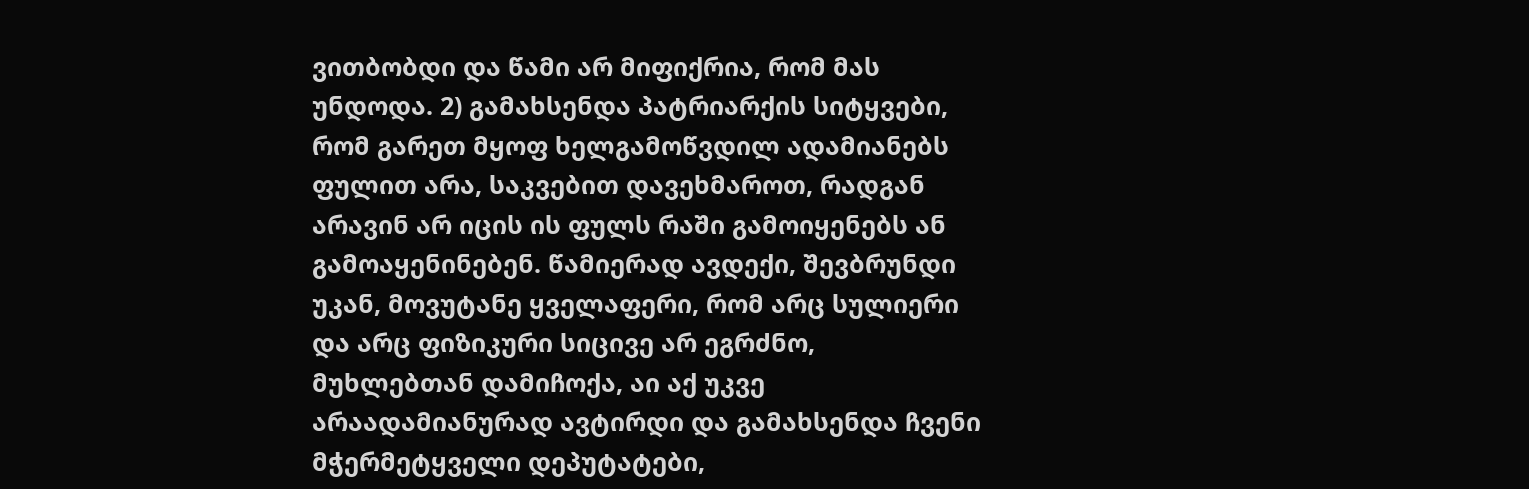ვითბობდი და წამი არ მიფიქრია, რომ მას უნდოდა. 2) გამახსენდა პატრიარქის სიტყვები, რომ გარეთ მყოფ ხელგამოწვდილ ადამიანებს ფულით არა, საკვებით დავეხმაროთ, რადგან არავინ არ იცის ის ფულს რაში გამოიყენებს ან გამოაყენინებენ. წამიერად ავდექი, შევბრუნდი უკან, მოვუტანე ყველაფერი, რომ არც სულიერი და არც ფიზიკური სიცივე არ ეგრძნო, მუხლებთან დამიჩოქა, აი აქ უკვე არაადამიანურად ავტირდი და გამახსენდა ჩვენი მჭერმეტყველი დეპუტატები,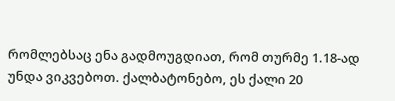რომლებსაც ენა გადმოუგდიათ, რომ თურმე 1.18-ად უნდა ვიკვებოთ. ქალბატონებო, ეს ქალი 20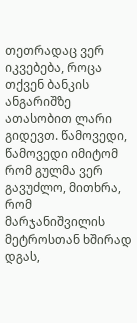თეთრადაც ვერ იკვებება, როცა თქვენ ბანკის ანგარიშზე ათასობით ლარი გიდევთ. წამოვედი, წამოვედი იმიტომ რომ გულმა ვერ გავუძლო, მითხრა, რომ მარჯანიშვილის მეტროსთან ხშირად დგას,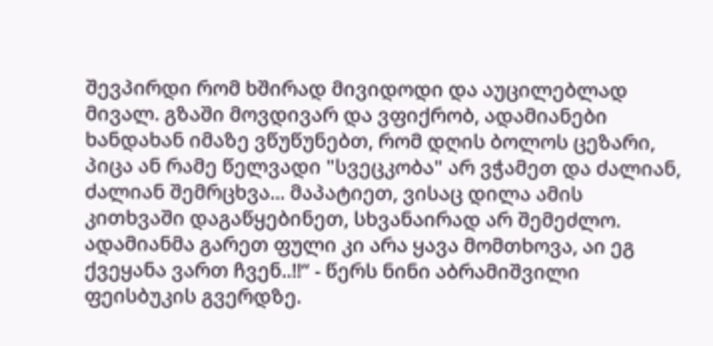შევპირდი რომ ხშირად მივიდოდი და აუცილებლად მივალ. გზაში მოვდივარ და ვფიქრობ, ადამიანები ხანდახან იმაზე ვწუწუნებთ, რომ დღის ბოლოს ცეზარი, პიცა ან რამე წელვადი "სვეცკობა" არ ვჭამეთ და ძალიან, ძალიან შემრცხვა... მაპატიეთ, ვისაც დილა ამის კითხვაში დაგაწყებინეთ, სხვანაირად არ შემეძლო. ადამიანმა გარეთ ფული კი არა ყავა მომთხოვა, აი ეგ ქვეყანა ვართ ჩვენ..!!“ - წერს ნინი აბრამიშვილი ფეისბუკის გვერდზე.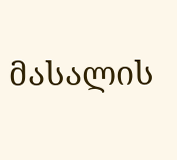მასალის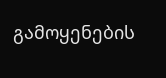გამოყენების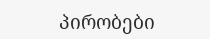პირობები